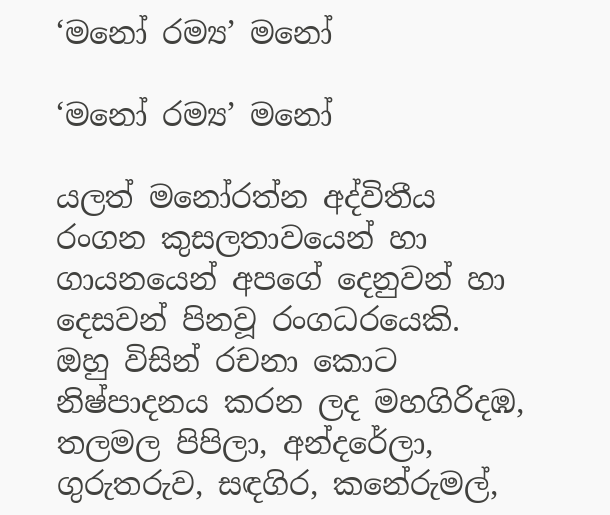‘මනෝ රම්‍ය’ මනෝ

‘මනෝ රම්‍ය’ මනෝ

යලත් මනෝරත්න අද්විතීය රංගන කුසලතාවයෙන් හා ගායනයෙන් අපගේ දෙනුවන් හා දෙසවන් පිනවූ රංගධරයෙකි. ඔහු විසින් රචනා කොට නිෂ්පාදනය කරන ලද මහගිරිදඹ, තලමල පිපිලා, අන්දරේලා, ගුරුතරුව, සඳගිර, කනේරුමල්,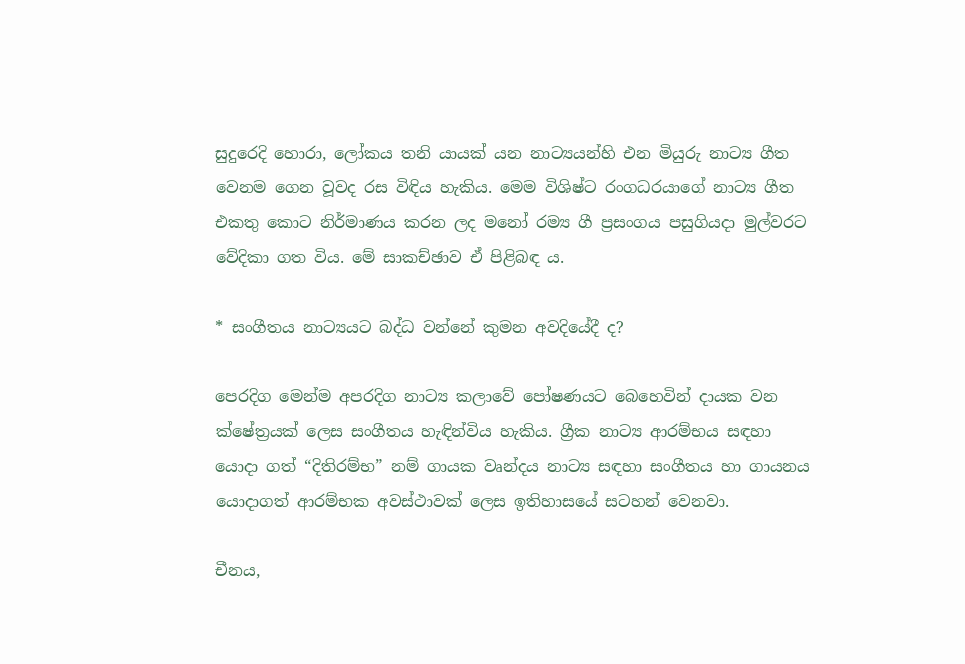සුදුරෙදි හොරා, ලෝකය තනි යායක් යන නාට්‍යයන්හි එන මියුරු නාට්‍ය ගීත වෙනම ගෙන වූවද රස විඳිය හැකිය. මෙම විශිෂ්ට රංගධරයාගේ නාට්‍ය ගීත එකතු කොට නිර්මාණය කරන ලද මනෝ රම්‍ය ගී ප්‍රසංගය පසුගියදා මුල්වරට වේදිකා ගත විය. මේ සාකච්ඡාව ඒ පිළිබඳ ය.

* සංගීතය නාට්‍යයට බද්ධ වන්නේ කුමන අවදියේදී ද?

පෙරදිග මෙන්ම අපරදිග නාට්‍ය කලාවේ පෝෂණයට බෙහෙවින් දායක වන ක්ෂේත්‍රයක් ලෙස සංගීතය හැඳින්විය හැකිය. ග්‍රීක නාට්‍ය ආරම්භය සඳහා යොදා ගත් “දිතිරම්භ” නම් ගායක වෘන්දය නාට්‍ය සඳහා සංගීතය හා ගායනය යොදාගත් ආරම්භක අවස්ථාවක් ලෙස ඉතිහාසයේ සටහන් වෙනවා.

චීනය,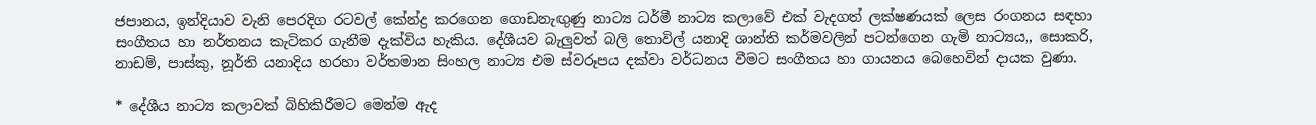ජපානය, ඉන්දියාව වැනි පෙරදිග රටවල් කේන්ද්‍ර කරගෙන ගොඩනැඟුණු නාට්‍ය ධර්මී නාට්‍ය කලාවේ එක් වැදගත් ලක්ෂණයක් ලෙස රංගනය සඳහා සංගීතය හා නර්තනය කැටිකර ගැනීම දැක්විය හැකිය. දේශීයව බැලුවත් බලි තොවිල් යනාදි ශාන්ති කර්මවලින් පටන්ගෙන ගැමි නාට්‍යය,, සොකරි, නාඩම්, පාස්කු, නූර්ති යනාදිය හරහා වර්තමාන සිංහල නාට්‍ය එම ස්වරූපය දක්වා වර්ධනය වීමට සංගීතය හා ගායනය බෙහෙවින් දායක වුණා.

* දේශීය නාට්‍ය කලාවක් බිහිකිරීමට මෙන්ම ඇද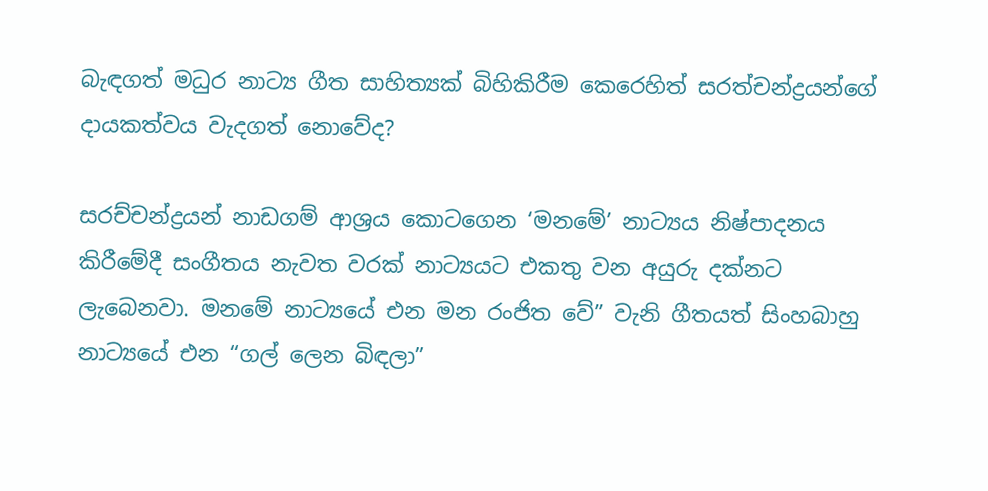බැඳගත් මධුර නාට්‍ය ගීත සාහිත්‍යක් බිහිකිරීම කෙරෙහිත් සරත්චන්ද්‍රයන්ගේ දායකත්වය වැදගත් නොවේද?

සරච්චන්ද්‍රයන් නාඩගම් ආශ්‍රය කොටගෙන ‘මනමේ’ නාට්‍යය නිෂ්පාදනය කිරීමේදී සංගීතය නැවත වරක් නාට්‍යයට එකතු වන අයුරු දක්නට ලැබෙනවා. මනමේ නාට්‍යයේ එන මන රංජිත වේ” වැනි ගීතයත් සිංහබාහු නාට්‍යයේ එන “ගල් ලෙන බිඳලා”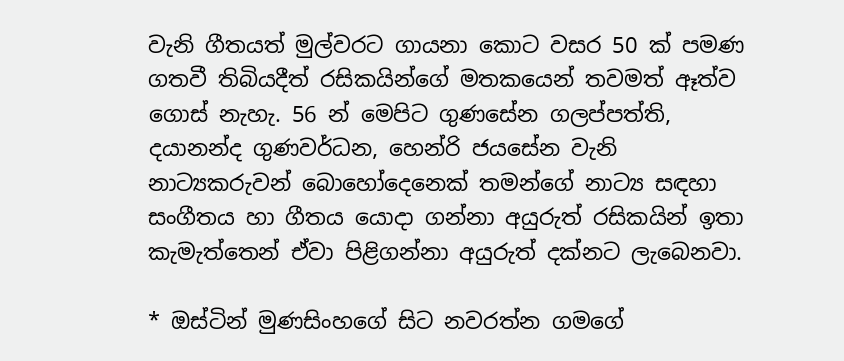වැනි ගීතයත් මුල්වරට ගායනා කොට වසර 50 ක් පමණ ගතවී තිබියදීත් රසිකයින්ගේ මතකයෙන් තවමත් ඈත්ව ගොස් නැහැ. 56 න් මෙපිට ගුණසේන ගලප්පත්ති, දයානන්ද ගුණවර්ධන, හෙන්රි ජයසේන වැනි නාට්‍යකරුවන් බොහෝදෙනෙක් තමන්ගේ නාට්‍ය සඳහා සංගීතය හා ගීතය යොදා ගන්නා අයුරුත් රසිකයින් ඉතා කැමැත්තෙන් ඒවා පිළිගන්නා අයුරුත් දක්නට ලැබෙනවා.

* ඔස්ටින් මුණසිංහගේ සිට නවරත්න ගමගේ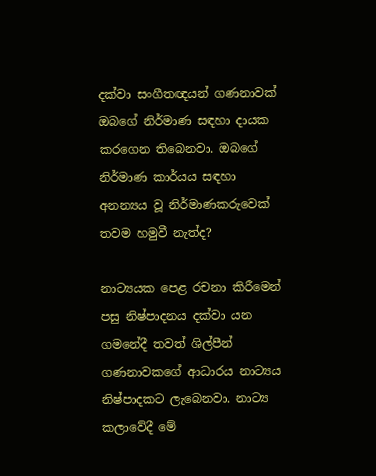දක්වා සංගීතඥයන් ගණනාවක් ඔබගේ නිර්මාණ සඳහා දායක කරගෙන තිබෙනවා. ඔබගේ නිර්මාණ කාර්යය සඳහා අනන්‍යය වූ නිර්මාණකරුවෙක් තවම හමුවී නැත්ද?

නාට්‍යයක පෙළ රචනා කිරීමෙන් පසු නිෂ්පාදනය දක්වා යන ගමනේදී තවත් ශිල්පීන් ගණනාවකගේ ආධාරය නාට්‍යය නිෂ්පාදකට ලැබෙනවා. නාට්‍ය කලාවේදී මේ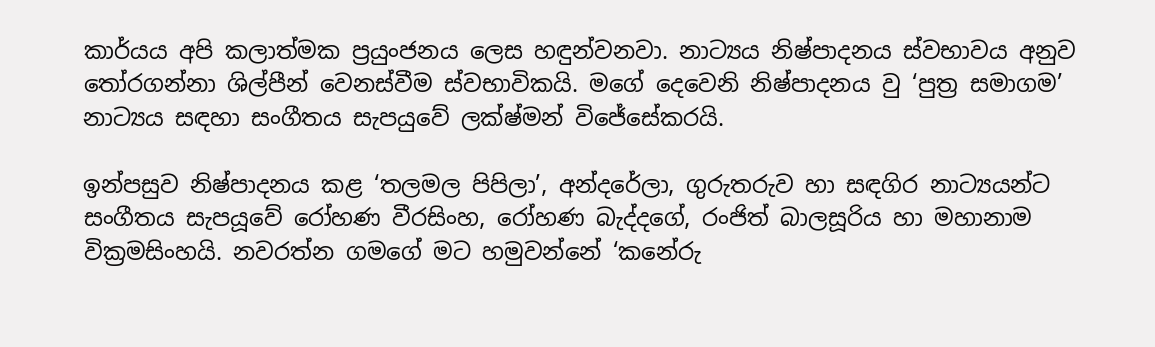කාර්යය අපි කලාත්මක ප්‍රයුංජනය ලෙස හඳුන්වනවා. නාට්‍යය නිෂ්පාදනය ස්වභාවය අනුව තෝරගන්නා ශිල්පීන් වෙනස්වීම ස්වභාවිකයි. මගේ දෙවෙනි නිෂ්පාදනය වු ‘පුත්‍ර සමාගම’ නාට්‍යය සඳහා සංගීතය සැපයුවේ ලක්ෂ්මන් විජේසේකරයි.

ඉන්පසුව නිෂ්පාදනය කළ ‘තලමල පිපිලා’, අන්දරේලා, ගුරුතරුව හා සඳගිර නාට්‍යයන්ට සංගීතය සැපයූවේ රෝහණ වීරසිංහ, රෝහණ බැද්දගේ, රංජිත් බාලසූරිය හා මහානාම වික්‍රමසිංහයි. නවරත්න ගමගේ මට හමුවන්නේ ‘කනේරු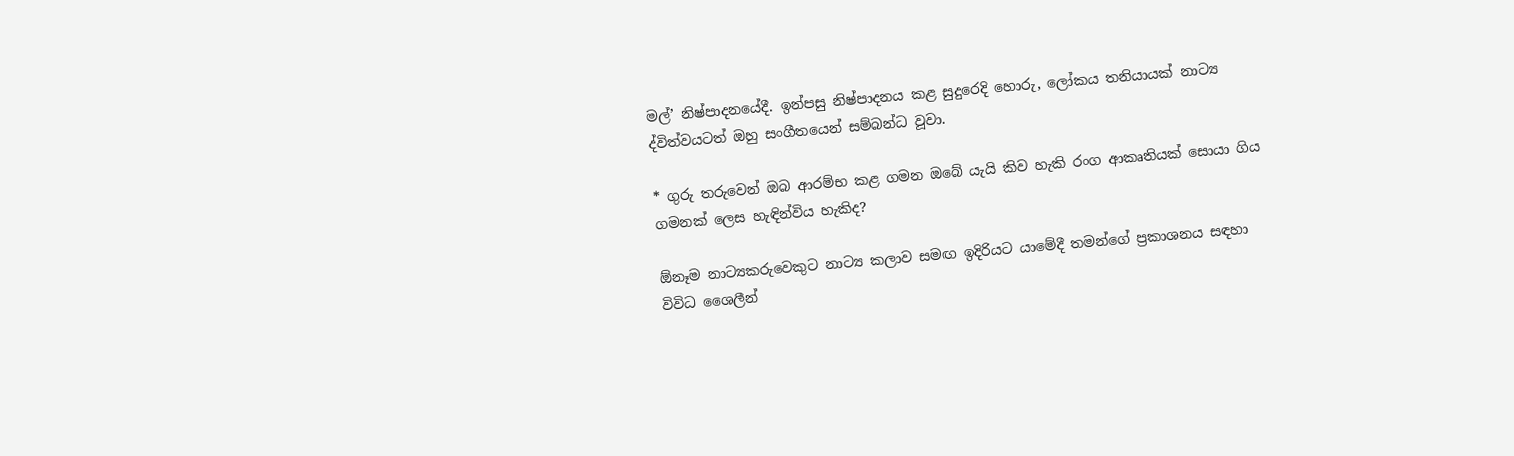මල්’ නිෂ්පාදනයේදී. ඉන්පසු නිෂ්පාදනය කළ සුදුරෙදි හොරු, ලෝකය තනියායක් නාට්‍ය ද්විත්වයටත් ඔහු සංගීතයෙන් සම්බන්ධ වූවා.

* ගුරු තරුවෙන් ඔබ ආරම්භ කළ ගමන ඔබේ යැයි කිව හැකි රංග ආකෘතියක් සොයා ගිය ගමනක් ලෙස හැඳින්විය හැකිද?

ඕනෑම නාට්‍යකරුවෙකුට නාට්‍ය කලාව සමඟ ඉදිරියට යාමේදී තමන්ගේ ප්‍රකාශනය සඳහා විවිධ ශෛලීන්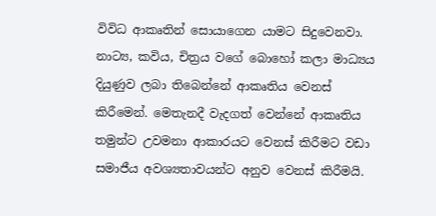විවිධ ආකෘතින් සොයාගෙන යාමට සිදුවෙනවා. නාට්‍ය, කවිය, චිත්‍රය වගේ බොහෝ කලා මාධ්‍යය දියුණුව ලබා තිබෙන්නේ ආකෘතිය වෙනස් කිරීමෙන්. මෙතැනදී වැදගත් වෙන්නේ ආකෘතිය තමුන්ට උවමනා ආකාරයට වෙනස් කිරීමට වඩා සමාජීය අවශ්‍යතාවයන්ට අනුව වෙනස් කිරීමයි.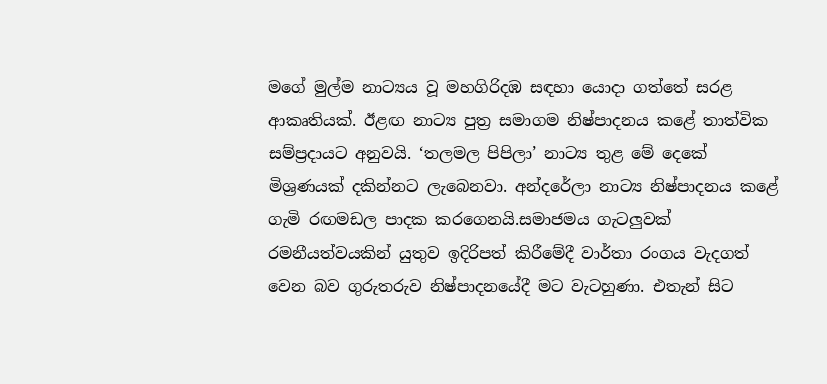මගේ මුල්ම නාට්‍යය වූ මහගිරිදඹ සඳහා යොදා ගත්තේ සරළ ආකෘතියක්. ඊළඟ නාට්‍ය පුත්‍ර සමාගම නිෂ්පාදනය කළේ තාත්වික සම්ප්‍රදායට අනුවයි. ‘තලමල පිපිලා’ නාට්‍ය තුළ මේ දෙකේ මිශ්‍රණයක් දකින්නට ලැබෙනවා. අන්දරේලා නාට්‍ය නිෂ්පාදනය කළේ ගැමි රඟමඩල පාදක කරගෙනයි.සමාජමය ගැටලුවක් රමනීයත්වයකින් යුතුව ඉදිරිපත් කිරීමේදී වාර්තා රංගය වැදගත් වෙන බව ගුරුතරුව නිෂ්පාදනයේදී මට වැටහුණා. එතැන් සිට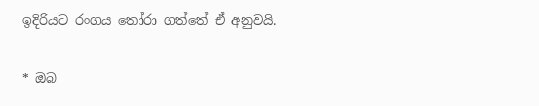ඉදිරියට රංගය තෝරා ගත්තේ ඒ අනුවයි.

* ඔබ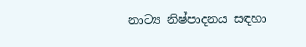නාට්‍ය නිෂ්පාදනය සඳහා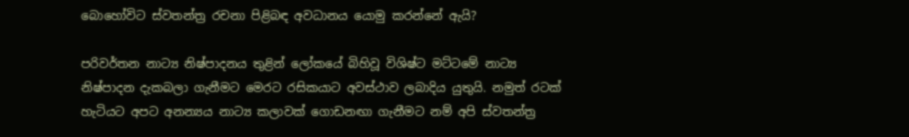බොහෝවිට ස්වතන්ත්‍ර රචනා පිළිබඳ අවධානය යොමු කරන්නේ ඇයි?

පරිවර්තන නාට්‍ය නිෂ්පාදනය තුළින් ලෝකයේ බිහිවූ විශිෂ්ට මට්ටමේ නාට්‍ය නිෂ්පාදන දැකබලා ගැනීමට මෙරට රසිකයාට අවස්ථාව ලබාදිය යුතුයි. නමුත් රටක් හැටියට අපට අනන්‍යය නාට්‍ය කලාවක් ගොඩනඟා ගැනීමට නම් අපි ස්වතන්ත්‍ර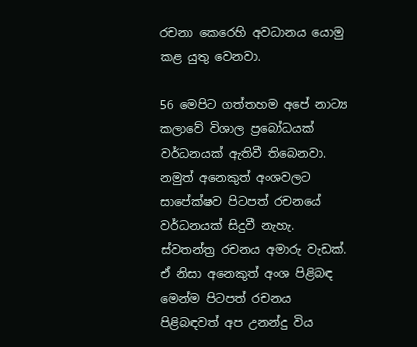රචනා කෙරෙහි අවධානය යොමු කළ යුතු වෙනවා.

56 මෙපිට ගත්තහම අපේ නාට්‍ය කලාවේ විශාල ප්‍රබෝධයක් වර්ධනයක් ඇතිවී තිබෙනවා. නමුත් අනෙකුත් අංශවලට සාපේක්ෂව පිටපත් රචනයේ වර්ධනයක් සිදුවී නැහැ. ස්වතන්ත්‍ර රචනය අමාරු වැඩක්. ඒ නිසා අනෙකුත් අංශ පිළිබඳ මෙන්ම පිටපත් රචනය පිළිබඳවත් අප උනන්දු විය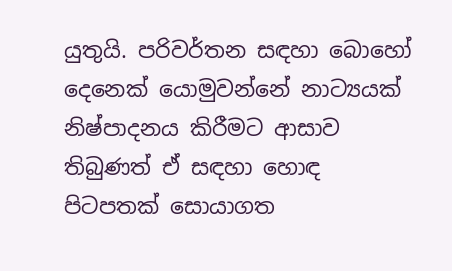යුතුයි. පරිවර්තන සඳහා බොහෝ දෙනෙක් යොමුවන්නේ නාට්‍යයක් නිෂ්පාදනය කිරීමට ආසාව තිබුණත් ඒ සඳහා හොඳ පිටපතක් සොයාගත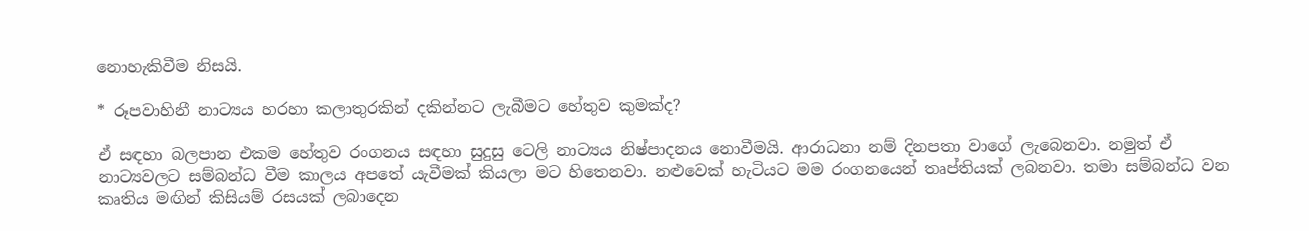නොහැකිවීම නිසයි.

* රූපවාහිනී නාට්‍යය හරහා කලාතුරකින් දකින්නට ලැබීමට හේතුව කුමක්ද?

ඒ සඳහා බලපාන එකම හේතුව රංගනය සඳහා සුදුසු ටෙලි නාට්‍යය නිෂ්පාදනය නොවීමයි. ආරාධනා නම් දිනපතා වාගේ ලැබෙනවා. නමුත් ඒ නාට්‍යවලට සම්බන්ධ වීම කාලය අපතේ යැවීමක් කියලා මට හිතෙනවා. නළුවෙක් හැටියට මම රංගනයෙන් තෘප්තියක් ලබනවා. තමා සම්බන්ධ වන කෘතිය මඟින් කිසියම් රසයක් ලබාදෙන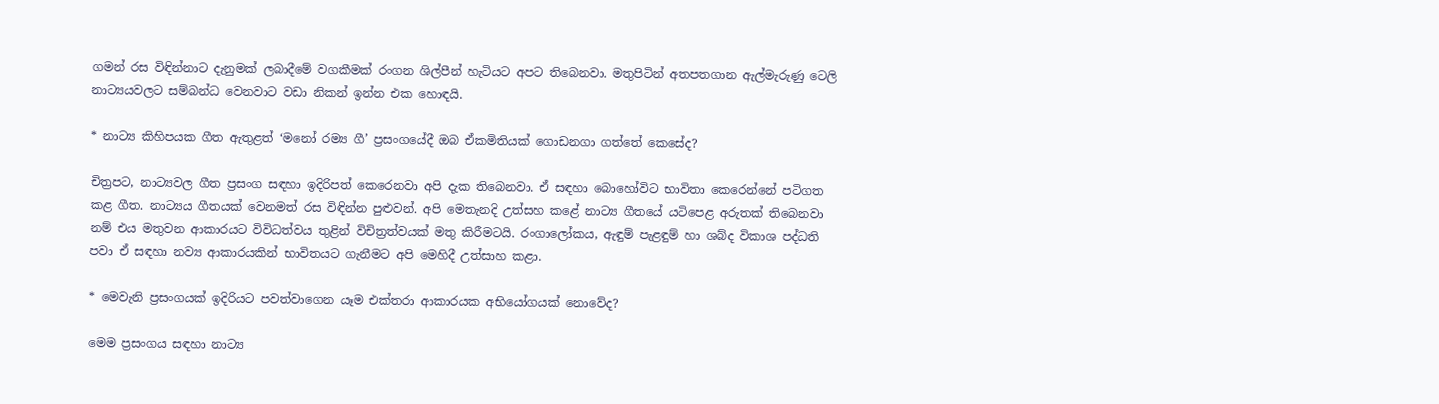ගමන් රස විඳින්නාට දැනුමක් ලබාදීමේ වගකීමක් රංගන ශිල්පීන් හැටියට අපට තිබෙනවා. මතුපිටින් අතපතගාන ඇල්මැරුණු ටෙලි නාට්‍යයවලට සම්බන්ධ වෙනවාට වඩා නිකන් ඉන්න එක හොඳයි.

* නාට්‍ය කිහිපයක ගීත ඇතුළත් ‘මනෝ රම්‍ය ගී’ ප්‍රසංගයේදී ඔබ ඒකමිතියක් ගොඩනගා ගත්තේ කෙසේද?

චිත්‍රපට, නාට්‍යවල ගීත ප්‍රසංග සඳහා ඉදිරිපත් කෙරෙනවා අපි දැක තිබෙනවා. ඒ සඳහා බොහෝවිට භාවිතා කෙරෙන්නේ පටිගත කළ ගීත. නාට්‍යය ගීතයක් වෙනමත් රස විඳින්න පුළුවන්. අපි මෙතැනදි උත්සහ කළේ නාට්‍ය ගීතයේ යටිපෙළ අරුතක් තිබෙනවා නම් එය මතුවන ආකාරයට විවිධත්වය තුළින් විචිත්‍රත්වයක් මතු කිරීමටයි. රංගාලෝකය, ඇඳුම් පැළඳුම් හා ශබ්ද විකාශ පද්ධති පවා ඒ සඳහා නව්‍ය ආකාරයකින් භාවිතයට ගැනීමට අපි මෙහිදී උත්සාහ කළා.

* මෙවැනි ප්‍රසංගයක් ඉදිරියට පවත්වාගෙන යෑම එක්තරා ආකාරයක අභියෝගයක් නොවේද?

මෙම ප්‍රසංගය සඳහා නාට්‍ය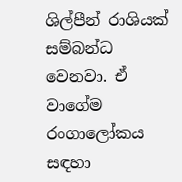ශිල්පීන් රාශියක් සම්බන්ධ වෙනවා. ඒ වාගේම රංගාලෝකය සඳහා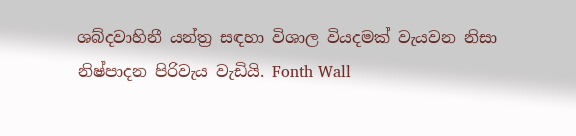ශබ්දවාහිනී යන්ත්‍ර සඳහා විශාල වියදමක් වැයවන නිසා නිෂ්පාදන පිරිවැය වැඩියි. Fonth Wall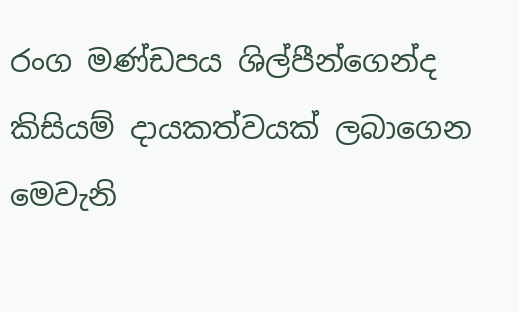රංග මණ්ඩපය ශිල්පීන්ගෙන්ද කිසියම් දායකත්වයක් ලබාගෙන මෙවැනි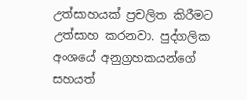උත්සාහයක් ප්‍රචලිත කිරීමට උත්සාහ කරනවා. පුද්ගලික අංශයේ අනුග්‍රහකයන්ගේ සහයත්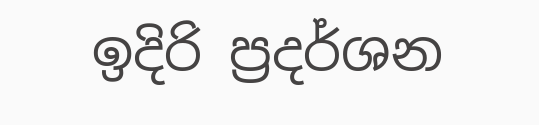ඉදිරි ප්‍රදර්ශන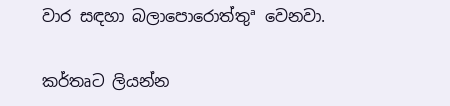වාර සඳහා බලාපොරොත්තුª වෙනවා.

කර්තෘට ලියන්න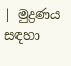| මුද්‍රණය සඳහා